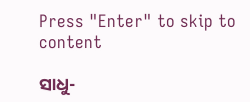Press "Enter" to skip to content

ସାଧୁ-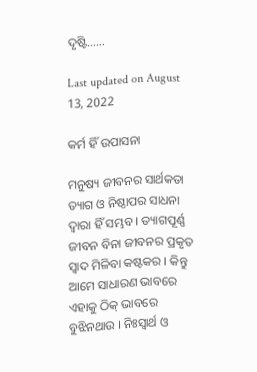ଦୃଷ୍ଟି……

Last updated on August 13, 2022

କର୍ମ ହିଁ ଉପାସନା

ମନୁଷ୍ୟ ଜୀବନର ସାର୍ଥକତା ତ୍ୟାଗ ଓ ନିଷ୍ଠାପର ସାଧନା ଦ୍ୱାରା ହିଁ ସମ୍ଭବ । ତ୍ୟାଗପୂର୍ଣ୍ଣ ଜୀବନ ବିନା ଜୀବନର ପ୍ରକୃତ ସ୍ୱାଦ ମିଳିବା କଷ୍ଟକର । କିନ୍ତୁ ଆମେ ସାଧାରଣ ଭାବରେ ଏହାକୁ ଠିକ୍ ଭାବରେ ବୁଝିନଥାଉ । ନିଃସ୍ୱାର୍ଥ ଓ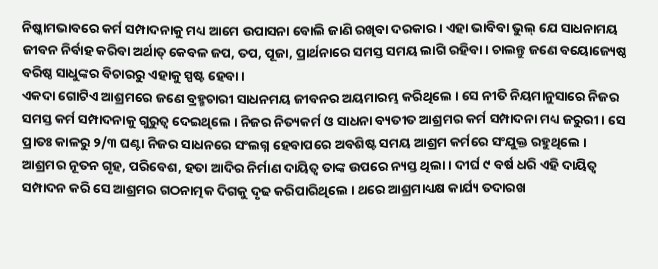ନିଷ୍କାମଭାବରେ କର୍ମ ସମ୍ପାଦନାକୁ ମଧ୍ୟ ଆମେ ଉପାସନା ବୋଲି ଜାଣି ରଖିବା ଦରକାର । ଏହା ଭାବିବା ଭୁଲ୍ ଯେ ସାଧନାମୟ ଜୀବନ ନିର୍ବାହ କରିବା ଅର୍ଥାତ୍ କେବଳ ଜପ, ତପ, ପୂଜା, ପ୍ରାର୍ଥନାରେ ସମସ୍ତ ସମୟ ଲାଗି ରହିବା । ଚାଲନ୍ତୁ ଜଣେ ବୟୋଜ୍ୟେଷ୍ଠ ବରିଷ୍ଠ ସାଧୁଙ୍କର ବିଚାରରୁ ଏହାକୁ ସ୍ପଷ୍ଟ ହେବା ।
ଏକଦା ଗୋଟିଏ ଆଶ୍ରମରେ ଜଣେ ବ୍ରହ୍ମଚାରୀ ସାଧନମୟ ଜୀବନର ଅୟମାରମ୍ଭ କରିଥିଲେ । ସେ ନୀତି ନିୟମାନୁସାରେ ନିଜର ସମସ୍ତ କର୍ମ ସମ୍ପାଦନାକୁ ଗୁରୁତ୍ୱ ଦେଇଥିଲେ । ନିଜର ନିତ୍ୟକର୍ମ ଓ ସାଧନା ବ୍ୟତୀତ ଆଶ୍ରମର କର୍ମ ସମ୍ପାଦନା ମଧ୍ୟ ଜରୁରୀ । ସେ ପ୍ରାତଃ କାଳରୁ ୨/୩ ଘଣ୍ଟା ନିଜର ସାଧନରେ ସଂଲଗ୍ନ ହେବାପରେ ଅବଶିଷ୍ଟ ସମୟ ଆଶ୍ରମ କର୍ମରେ ସଂଯୁକ୍ତ ରହୁଥିଲେ । ଆଶ୍ରମର ନୂତନ ଗୃହ, ପରିବେଶ, ହତା ଆଦିର ନିର୍ମାଣ ଦାୟିତ୍ୱ ତାଙ୍କ ଉପରେ ନ୍ୟସ୍ତ ଥିଲା । ଦୀର୍ଘ ୯ ବର୍ଷ ଧରି ଏହି ଦାୟିତ୍ୱ ସମ୍ପାଦନ କରି ସେ ଆଶ୍ରମର ଗଠନାତ୍ମକ ଦିଗକୁ ଦୃଢ କରିପାରିଥିଲେ । ଥରେ ଆଶ୍ରମାଧ୍ୟକ୍ଷ କାର୍ଯ୍ୟ ତଦାରଖ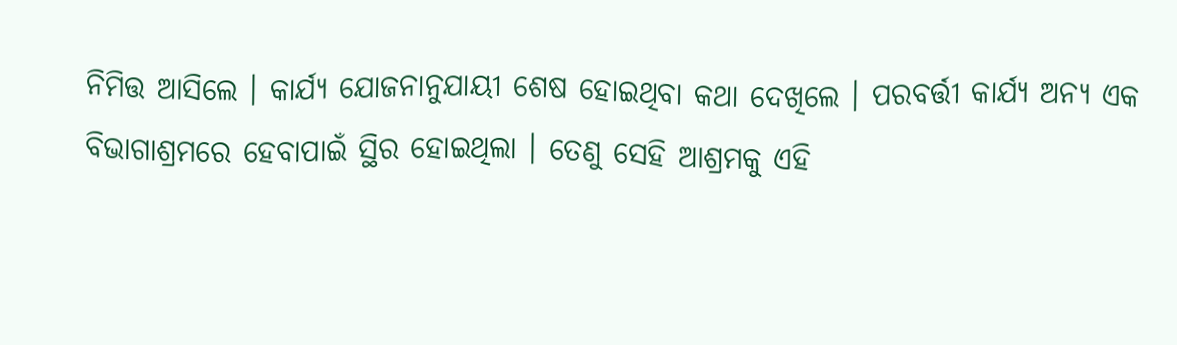ନିମିତ୍ତ ଆସିଲେ । କାର୍ଯ୍ୟ ଯୋଜନାନୁଯାୟୀ ଶେଷ ହୋଇଥିବା କଥା ଦେଖିଲେ । ପରବର୍ତ୍ତୀ କାର୍ଯ୍ୟ ଅନ୍ୟ ଏକ ବିଭାଗାଶ୍ରମରେ ହେବାପାଇଁ ସ୍ଥିର ହୋଇଥିଲା । ତେଣୁ ସେହି ଆଶ୍ରମକୁ ଏହି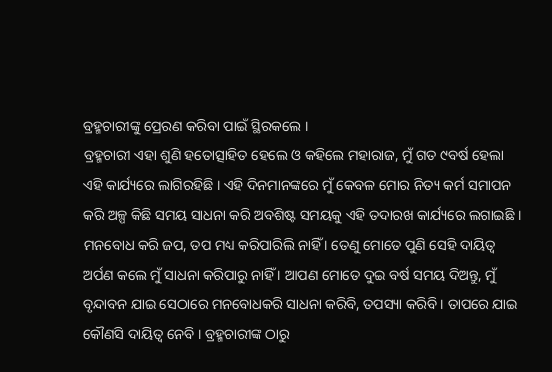ବ୍ରହ୍ମଚାରୀଙ୍କୁ ପ୍ରେରଣ କରିବା ପାଇଁ ସ୍ଥିରକଲେ ।
ବ୍ରହ୍ମଚାରୀ ଏହା ଶୁଣି ହତୋତ୍ସାହିତ ହେଲେ ଓ କହିଲେ ମହାରାଜ, ମୁଁ ଗତ ୯ବର୍ଷ ହେଲା ଏହି କାର୍ଯ୍ୟରେ ଲାଗିରହିଛି । ଏହି ଦିନମାନଙ୍କରେ ମୁଁ କେବଳ ମୋର ନିତ୍ୟ କର୍ମ ସମାପନ କରି ଅଳ୍ପ କିଛି ସମୟ ସାଧନା କରି ଅବଶିଷ୍ଟ ସମୟକୁ ଏହି ତଦାରଖ କାର୍ଯ୍ୟରେ ଲଗାଇଛି । ମନବୋଧ କରି ଜପ, ତପ ମଧ୍ୟ କରିପାରିଲି ନାହିଁ । ତେଣୁ ମୋତେ ପୁଣି ସେହି ଦାୟିତ୍ୱ ଅର୍ପଣ କଲେ ମୁଁ ସାଧନା କରିପାରୁ ନାହିଁ । ଆପଣ ମୋତେ ଦୁଇ ବର୍ଷ ସମୟ ଦିଅନ୍ତୁ, ମୁଁ ବୃନ୍ଦାବନ ଯାଇ ସେଠାରେ ମନବୋଧକରି ସାଧନା କରିବି, ତପସ୍ୟା କରିବି । ତାପରେ ଯାଇ କୌଣସି ଦାୟିତ୍ୱ ନେବି । ବ୍ରହ୍ମଚାରୀଙ୍କ ଠାରୁ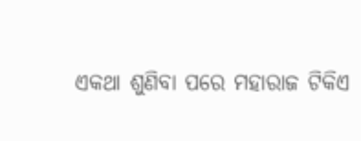ଏକଥା ଶୁଣିବା ପରେ ମହାରାଜ ଟିକିଏ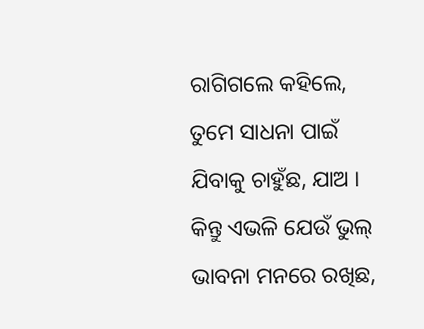ରାଗିଗଲେ କହିଲେ, ତୁମେ ସାଧନା ପାଇଁ ଯିବାକୁ ଚାହୁଁଛ, ଯାଅ । କିନ୍ତୁ ଏଭଳି ଯେଉଁ ଭୁଲ୍ ଭାବନା ମନରେ ରଖିଛ,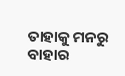ତାହାକୁ ମନରୁ ବାହାର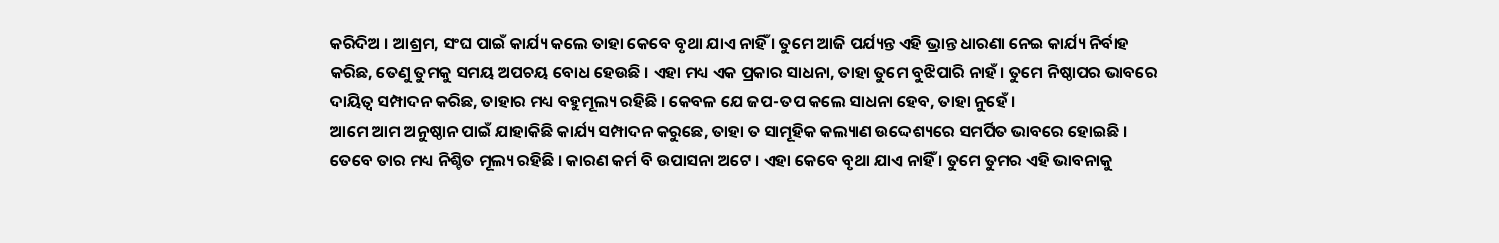କରିଦିଅ । ଆଶ୍ରମ, ସଂଘ ପାଇଁ କାର୍ଯ୍ୟ କଲେ ତାହା କେବେ ବୃଥା ଯାଏ ନାହିଁ । ତୁମେ ଆଜି ପର୍ଯ୍ୟନ୍ତ ଏହି ଭ୍ରାନ୍ତ ଧାରଣା ନେଇ କାର୍ଯ୍ୟ ନିର୍ବାହ କରିଛ, ତେଣୁ ତୁମକୁ ସମୟ ଅପଚୟ ବୋଧ ହେଉଛି । ଏହା ମଧ୍ୟ ଏକ ପ୍ରକାର ସାଧନା, ତାହା ତୁମେ ବୁଝିପାରି ନାହଁ । ତୁମେ ନିଷ୍ଠାପର ଭାବରେ ଦାୟିତ୍ୱ ସମ୍ପାଦନ କରିଛ, ତାହାର ମଧ୍ୟ ବହୁମୂଲ୍ୟ ରହିଛି । କେବଳ ଯେ ଜପ-ତପ କଲେ ସାଧନା ହେବ, ତାହା ନୁହେଁ ।
ଆମେ ଆମ ଅନୁଷ୍ଠାନ ପାଇଁ ଯାହାକିଛି କାର୍ଯ୍ୟ ସମ୍ପାଦନ କରୁଛେ, ତାହା ତ ସାମୂହିକ କଲ୍ୟାଣ ଉଦ୍ଦେଶ୍ୟରେ ସମର୍ପିତ ଭାବରେ ହୋଇଛି । ତେବେ ତାର ମଧ୍ୟ ନିଶ୍ଚିତ ମୂଲ୍ୟ ରହିଛି । କାରଣ କର୍ମ ବି ଉପାସନା ଅଟେ । ଏହା କେବେ ବୃଥା ଯାଏ ନାହିଁ । ତୁମେ ତୁମର ଏହି ଭାବନାକୁ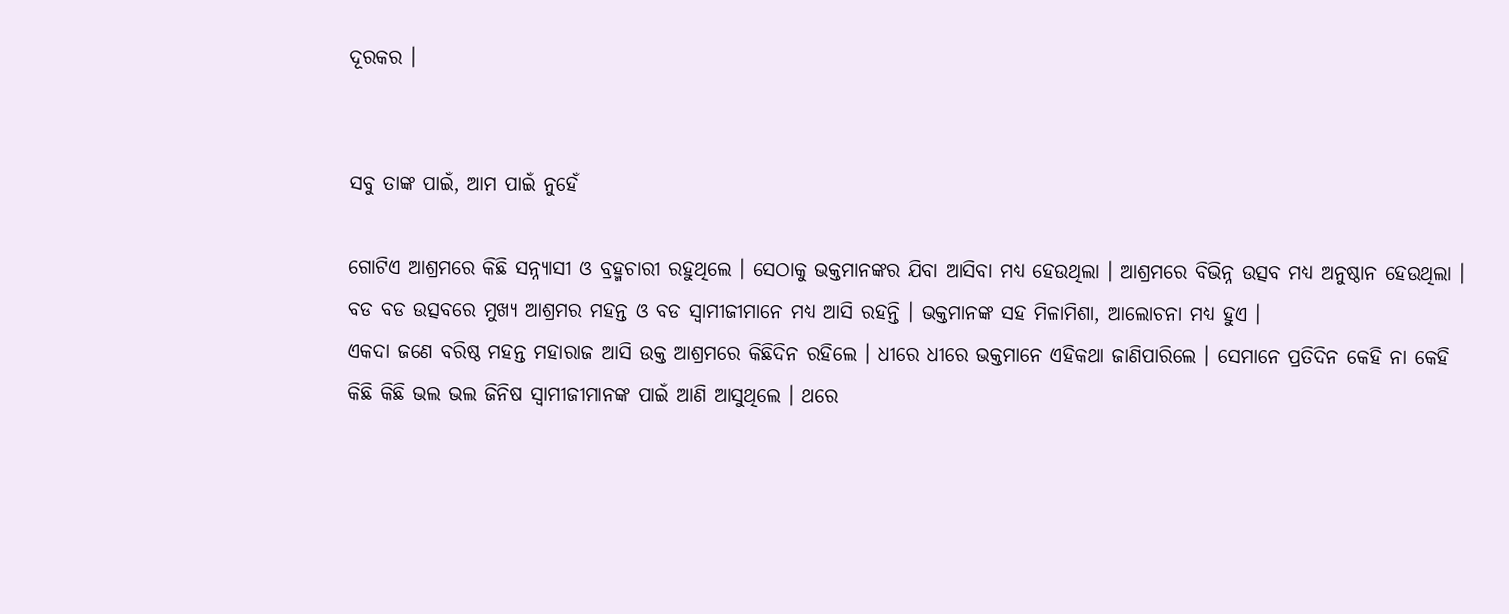ଦୂରକର ।


ସବୁ ତାଙ୍କ ପାଇଁ, ଆମ ପାଇଁ ନୁହେଁ

ଗୋଟିଏ ଆଶ୍ରମରେ କିଛି ସନ୍ନ୍ୟାସୀ ଓ ବ୍ରହ୍ମଚାରୀ ରହୁଥିଲେ । ସେଠାକୁ ଭକ୍ତମାନଙ୍କର ଯିବା ଆସିବା ମଧ୍ୟ ହେଉଥିଲା । ଆଶ୍ରମରେ ବିଭିନ୍ନ ଉତ୍ସବ ମଧ୍ୟ ଅନୁଷ୍ଠାନ ହେଉଥିଲା । ବଡ ବଡ ଉତ୍ସବରେ ମୁଖ୍ୟ ଆଶ୍ରମର ମହନ୍ତ ଓ ବଡ ସ୍ୱାମୀଜୀମାନେ ମଧ୍ୟ ଆସି ରହନ୍ତି । ଭକ୍ତମାନଙ୍କ ସହ ମିଳାମିଶା, ଆଲୋଚନା ମଧ୍ୟ ହୁଏ ।
ଏକଦା ଜଣେ ବରିଷ୍ଠ ମହନ୍ତ ମହାରାଜ ଆସି ଉକ୍ତ ଆଶ୍ରମରେ କିଛିଦିନ ରହିଲେ । ଧୀରେ ଧୀରେ ଭକ୍ତମାନେ ଏହିକଥା ଜାଣିପାରିଲେ । ସେମାନେ ପ୍ରତିଦିନ କେହି ନା କେହି କିଛି କିଛି ଭଲ ଭଲ ଜିନିଷ ସ୍ୱାମୀଜୀମାନଙ୍କ ପାଇଁ ଆଣି ଆସୁଥିଲେ । ଥରେ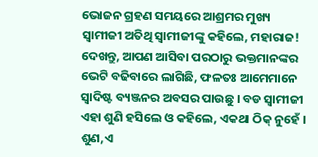ଭୋଜନ ଗ୍ରହଣ ସମୟରେ ଆଶ୍ରମର ମୁଖ୍ୟ ସ୍ୱାମୀଜୀ ଅତିଥି ସ୍ୱାମୀଜୀଙ୍କୁ କହିଲେ, ମହାରାଜ! ଦେଖନ୍ତୁ, ଆପଣ ଆସିବା ପରଠାରୁ ଭକ୍ତମାନଙ୍କର ଭେଟି ବଢିବାରେ ଲାଗିଛି, ଫଳତଃ ଆମେମାନେ ସ୍ୱାଦିଷ୍ଟ ବ୍ୟଞ୍ଜନର ଅବସର ପାଉଛୁ । ବଡ ସ୍ୱାମୀଜୀ ଏହା ଶୁଣି ହସିଲେ ଓ କହିଲେ, ଏକଥା ଠିକ୍ ନୁହେଁ । ଶୁଣ,ଏ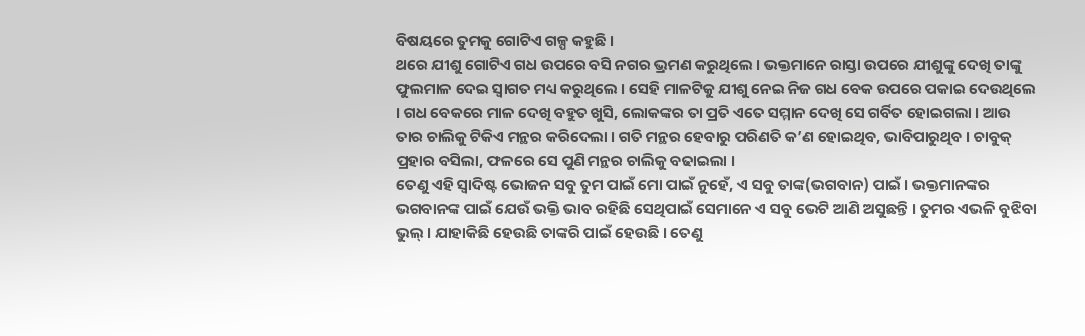ବିଷୟରେ ତୁମକୁ ଗୋଟିଏ ଗଳ୍ପ କହୁଛି ।
ଥରେ ଯୀଶୁ ଗୋଟିଏ ଗଧ ଉପରେ ବସି ନଗର ଭ୍ରମଣ କରୁଥିଲେ । ଭକ୍ତମାନେ ରାସ୍ତା ଉପରେ ଯୀଶୁଙ୍କୁ ଦେଖି ତାଙ୍କୁ ଫୁଲମାଳ ଦେଇ ସ୍ୱାଗତ ମଧ୍ୟ କରୁଥିଲେ । ସେହି ମାଳଟିକୁ ଯୀଶୁ ନେଇ ନିଜ ଗଧ ବେକ ଉପରେ ପକାଇ ଦେଉଥିଲେ । ଗଧ ବେକରେ ମାଳ ଦେଖି ବହୁତ ଖୁସି, ଲୋକଙ୍କର ତା ପ୍ରତି ଏତେ ସମ୍ମାନ ଦେଖି ସେ ଗର୍ବିତ ହୋଇଗଲା । ଆଉ ତାର ଚାଲିକୁ ଟିକିଏ ମନ୍ଥର କରିଦେଲା । ଗତି ମନ୍ଥର ହେବାରୁ ପରିଣତି କ’ଣ ହୋଇଥିବ, ଭାବିପାରୁଥିବ । ଚାବୁକ୍ ପ୍ରହାର ବସିଲା, ଫଳରେ ସେ ପୁଣି ମନ୍ଥର ଚାଲିକୁ ବଢାଇଲା ।
ତେଣୁ ଏହି ସ୍ୱାଦିଷ୍ଟ ଭୋଜନ ସବୁ ତୁମ ପାଇଁ ମୋ ପାଇଁ ନୁହେଁ, ଏ ସବୁ ତାଙ୍କ(ଭଗବାନ) ପାଇଁ । ଭକ୍ତମାନଙ୍କର ଭଗବାନଙ୍କ ପାଇଁ ଯେଉଁ ଭକ୍ତି ଭାବ ରହିଛି ସେଥିପାଇଁ ସେମାନେ ଏ ସବୁ ଭେଟି ଆଣି ଅସୁଛନ୍ତି । ତୁମର ଏଭଳି ବୁଝିବା ଭୁଲ୍ । ଯାହାକିଛି ହେଉଛି ତାଙ୍କରି ପାଇଁ ହେଉଛି । ତେଣୁ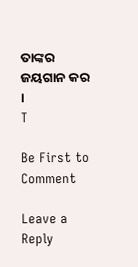ତାଙ୍କର ଜୟଗାନ କର ।
T

Be First to Comment

Leave a Reply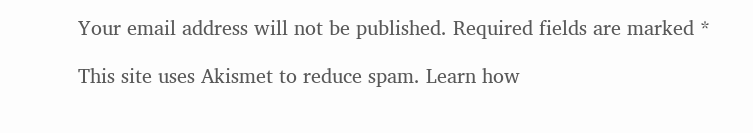Your email address will not be published. Required fields are marked *

This site uses Akismet to reduce spam. Learn how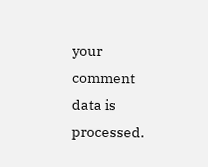your comment data is processed.